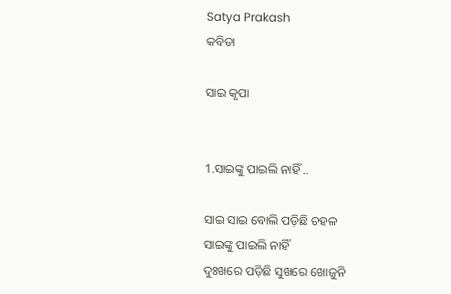Satya Prakash
କବିତା

ସାଇ କୃପା


1.ସାଇଙ୍କୁ ପାଇଲି ନାହିଁ ..

ସାଇ ସାଇ ବୋଲି ପଡ଼ିଛି ଚହଳ
ସାଇଙ୍କୁ ପାଇଲି ନାହିଁ
ଦୁଃଖରେ ପଡ଼ିଛି ସୁଖରେ ଖୋଜୁନି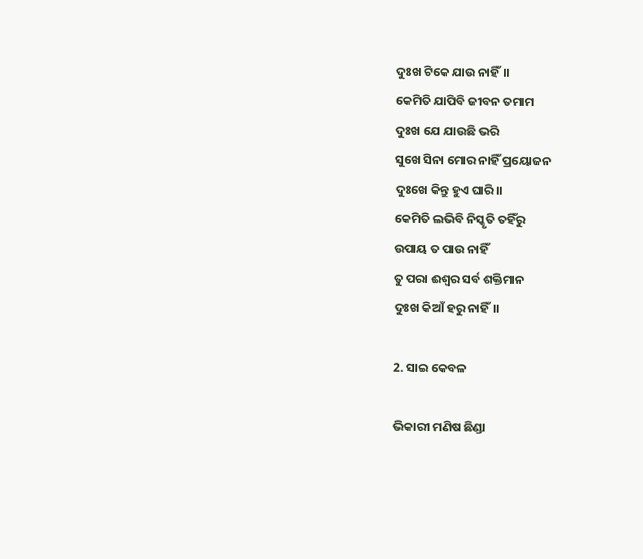ଦୁଃଖ ଟିକେ ଯାଉ ନାହିଁ।।
କେମିତି ଯାପିବି ଜୀବନ ତମାମ
ଦୁଃଖ ଯେ ଯାଉଛି ଭରି
ସୁଖେ ସିନା ମୋର ନାହିଁ ପ୍ରୟୋଜନ
ଦୁଃଖେ କିନ୍ତୁ ହୁଏ ଘାରି।।
କେମିତି ଲଭିବି ନିସ୍କୃତି ତହିଁରୁ
ଉପାୟ ତ ପାଉ ନାହିଁ
ତୁ ପରା ଈଶ୍ଵର ସର୍ବ ଶକ୍ତିମାନ
ଦୁଃଖ କିଆଁ ହରୁ ନାହିଁ।।

2. ସାଇ କେବଳ

ଭିକାରୀ ମଣିଷ ଛିଣ୍ଡା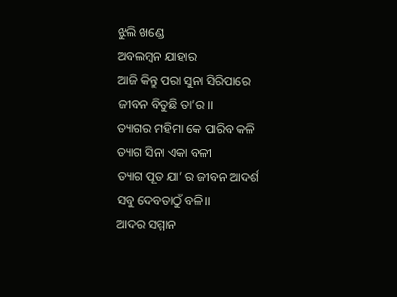ଝୁଲି ଖଣ୍ଡେ
ଅବଲମ୍ବନ ଯାହାର
ଆଜି କିନ୍ତୁ ପରା ସୁନା ସିରିପାରେ
ଜୀବନ ବିତୁଛି ତା’ର ।।
ତ୍ୟାଗର ମହିମା କେ ପାରିବ କଳି
ତ୍ୟାଗ ସିନା ଏକା ବଳୀ
ତ୍ୟାଗ ପୂତ ଯା’ ର ଜୀବନ ଆଦର୍ଶ
ସବୁ ଦେବତାଠୁଁ ବଳି।।
ଆଦର ସମ୍ମାନ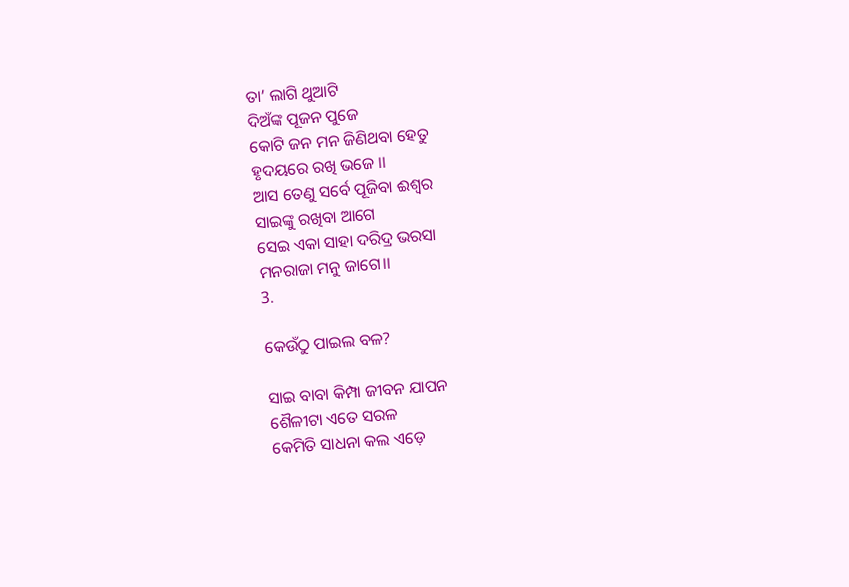ତା’ ଲାଗି ଥୁଆଟି
ଦିଅଁଙ୍କ ପୂଜନ ପୁଜେ
କୋଟି ଜନ ମନ ଜିଣିଥବା ହେତୁ
ହୃଦୟରେ ରଖି ଭଜେ ।।
ଆସ ତେଣୁ ସର୍ବେ ପୂଜିବା ଈଶ୍ଵର
ସାଇଙ୍କୁ ରଖିବା ଆଗେ
ସେଇ ଏକା ସାହା ଦରିଦ୍ର ଭରସା
ମନରାଜା ମନୁ ଜାଗେ।।
3.

କେଉଁଠୁ ପାଇଲ ବଳ?

ସାଇ ବାବା କିମ୍ପା ଜୀବନ ଯାପନ
ଶୈଳୀଟା ଏତେ ସରଳ
କେମିତି ସାଧନା କଲ ଏଡ଼େ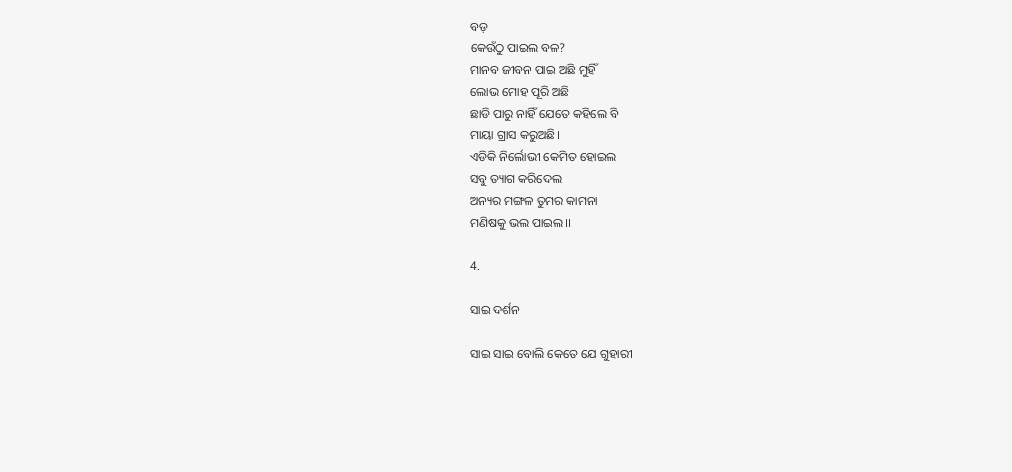ବଡ଼
କେଉଁଠୁ ପାଇଲ ବଳ?
ମାନବ ଜୀବନ ପାଇ ଅଛି ମୁହିଁ
ଲୋଭ ମୋହ ପୂରି ଅଛି
ଛାଡି ପାରୁ ନାହିଁ ଯେତେ କହିଲେ ବି
ମାୟା ଗ୍ରାସ କରୁଅଛି।
ଏଡିକି ନିର୍ଲୋଭୀ କେମିତ ହୋଇଲ
ସବୁ ତ୍ୟାଗ କରିଦେଲ
ଅନ୍ୟର ମଙ୍ଗଳ ତୁମର କାମନା
ମଣିଷକୁ ଭଲ ପାଇଲ।।

4.

ସାଇ ଦର୍ଶନ

ସାଇ ସାଇ ବୋଲି କେତେ ଯେ ଗୁହାରୀ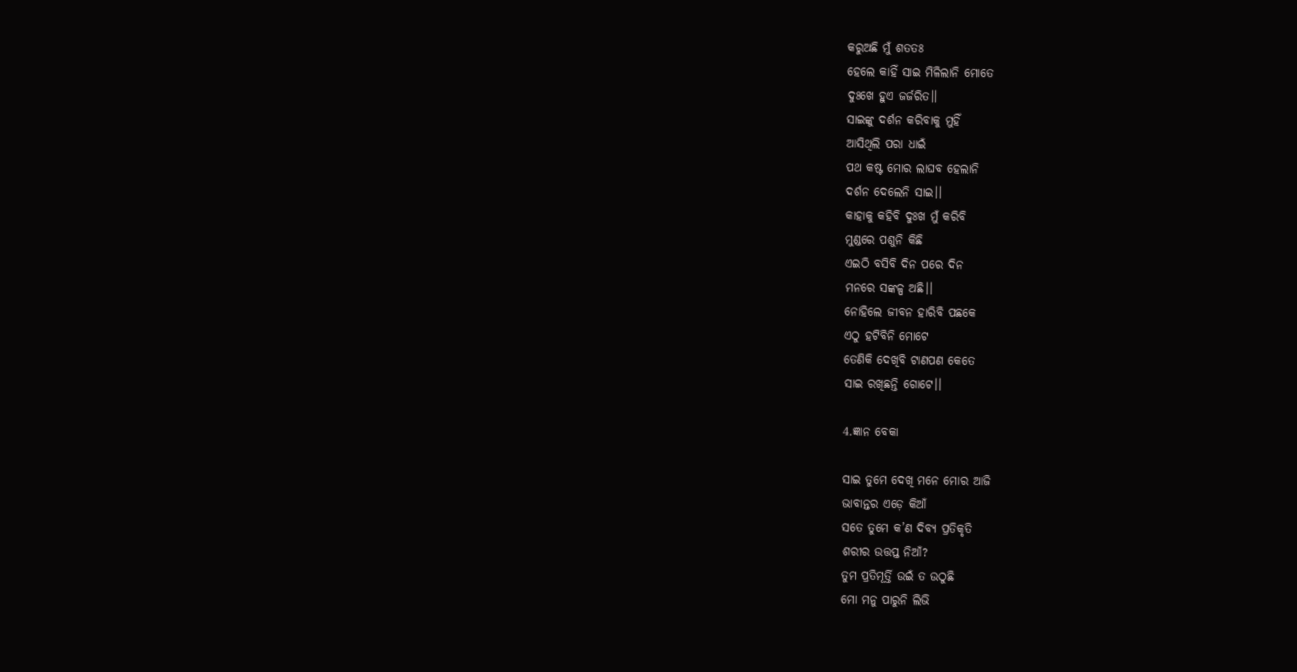କରୁଅଛି ମୁଁ ଶତତଃ
ହେଲେ କାହିଁ ସାଇ ମିଳିଲାନି ମୋତେ
ଦୁଃଖେ ହୁଏ ଜର୍ଜରିତ।।
ସାଇଙ୍କୁ ଦର୍ଶନ କରିବାକୁ ମୁହିଁ
ଆସିଥିଲି ପରା ଧାଇଁ
ପଥ କଷ୍ଟ ମୋର ଲାଘବ ହେଲାନି
ଦର୍ଶନ ଦେଲେନି ସାଇ।।
କାହାକୁ କହିବି ଦୁଃଖ ମୁଁ କରିବି
ମୁଣ୍ଡରେ ପଶୁନି କିଛି
ଏଇଠି ବସିବି ଦିନ ପରେ ଦିନ
ମନରେ ସଙ୍କଳ୍ପ ଅଛି।।
ନୋହିଲେ ଜୀବନ ହାରିବି ପଛକେ
ଏଠୁ ହଟିବିନି ମୋଟେ
ତେଣିକି ଦେଖିବି ଟାଣପଣ କେତେ
ସାଇ ରଖିଛନ୍ତି ଗୋଟେ।।

4.ଜ୍ଞାନ ବେକା

ସାଇ ତୁମେ ଦେଖି ମନେ ମୋର ଆଜି
ଭାବାନ୍ତର ଏଡ଼େ କିଆଁ
ସତେ ତୁମେ କ’ଣ ଦିବ୍ୟ ପ୍ରତିକୃତି
ଶରୀର ଉତ୍ତପ୍ତ ନିଆଁ?
ତୁମ ପ୍ରତିମୂର୍ତ୍ତି ଉଇଁ ତ ଉଠୁଛି
ମୋ ମନୁ ପାରୁନି ଲିଭି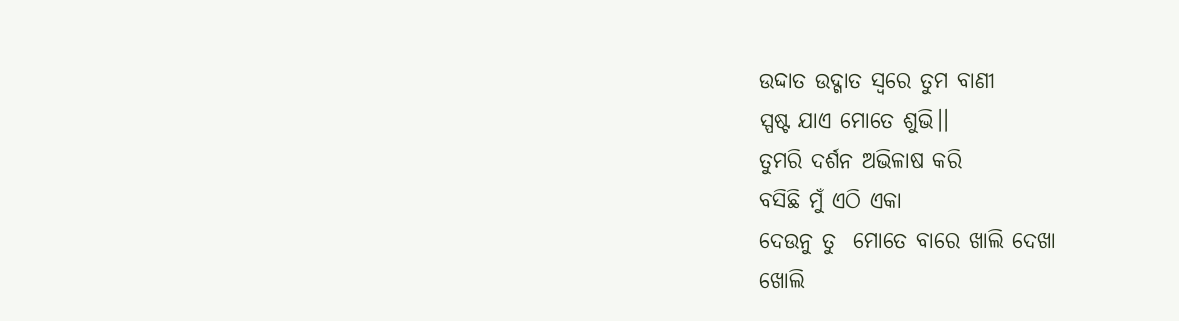ଉଦ୍ଦାତ ଉଦ୍ଗାତ ସ୍ଵରେ ତୁମ ବାଣୀ
ସ୍ପଷ୍ଟ ଯାଏ ମୋତେ ଶୁଭି।।
ତୁମରି ଦର୍ଶନ ଅଭିଳାଷ କରି
ବସିଛି ମୁଁ ଏଠି ଏକା
ଦେଉନୁ ତୁ  ମୋତେ ବାରେ ଖାଲି ଦେଖା
ଖୋଲି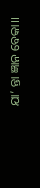ଯା’ ନ୍ତା ଜ୍ଞାନ ବେକା।।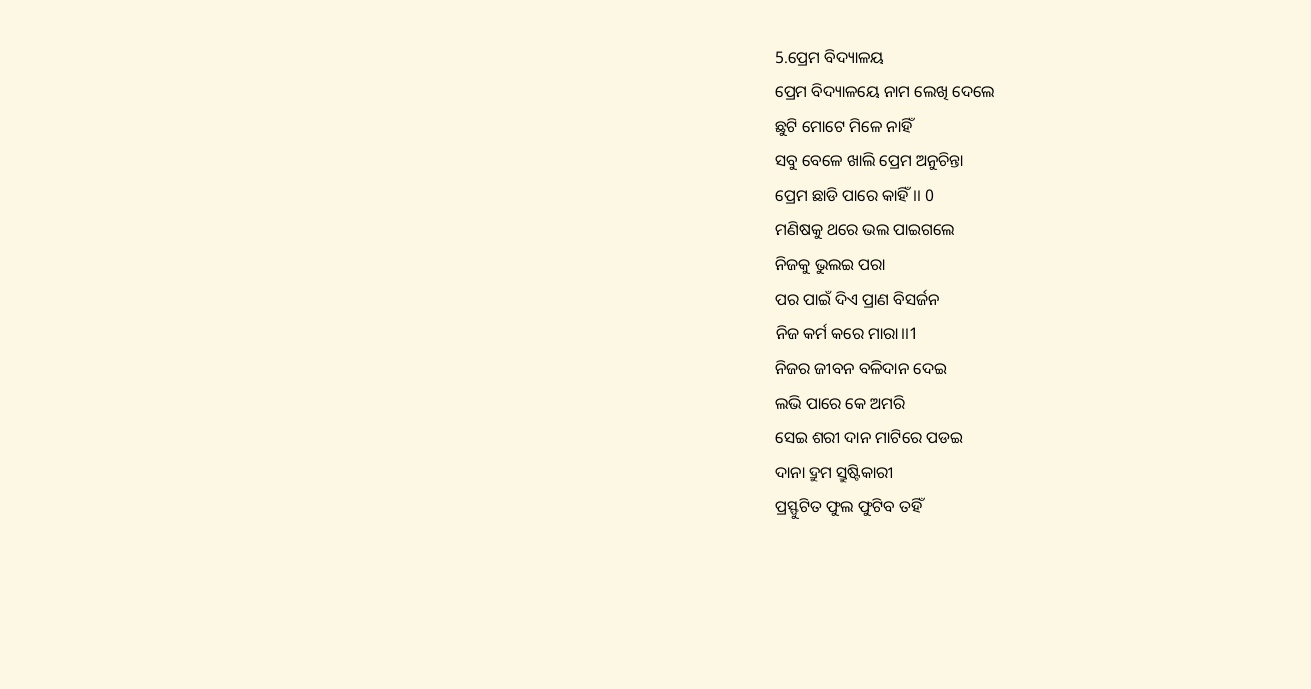5.ପ୍ରେମ ବିଦ୍ୟାଳୟ
ପ୍ରେମ ବିଦ୍ୟାଳୟେ ନାମ ଲେଖି ଦେଲେ
ଛୁଟି ମୋଟେ ମିଳେ ନାହିଁ
ସବୁ ବେଳେ ଖାଲି ପ୍ରେମ ଅନୁଚିନ୍ତା
ପ୍ରେମ ଛାଡି ପାରେ କାହିଁ।। 0
ମଣିଷକୁ ଥରେ ଭଲ ପାଇଗଲେ
ନିଜକୁ ଭୁଲଇ ପରା
ପର ପାଇଁ ଦିଏ ପ୍ରାଣ ବିସର୍ଜନ
ନିଜ କର୍ମ କରେ ମାରା।।1
ନିଜର ଜୀବନ ବଳିଦାନ ଦେଇ
ଲଭି ପାରେ କେ ଅମରି
ସେଇ ଶରୀ ଦାନ ମାଟିରେ ପଡଇ
ଦାନା ଦ୍ରୁମ ସ୍ରୁଷ୍ଟିକାରୀ
ପ୍ରସ୍ଫୁଟିତ ଫୁଲ ଫୁଟିବ ତହିଁ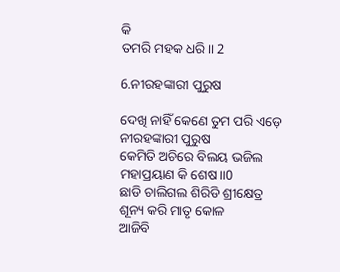କି
ତମରି ମହକ ଧରି।। 2

6.ନୀରହଙ୍କାରୀ ପୁରୁଷ

ଦେଖି ନାହିଁ କେଣେ ତୁମ ପରି ଏଡ଼େ
ନୀରହଙ୍କାରୀ ପୁରୁଷ
କେମିତି ଅଚିରେ ବିଲୟ ଭଜିଲ
ମହାପ୍ରୟାଣ କି ଶେଷ।।0
ଛାଡି ଚାଲିଗଲ ଶିରିଡି ଶ୍ରୀକ୍ଷେତ୍ର
ଶୂନ୍ୟ କରି ମାତୃ କୋଳ
ଆଜିବି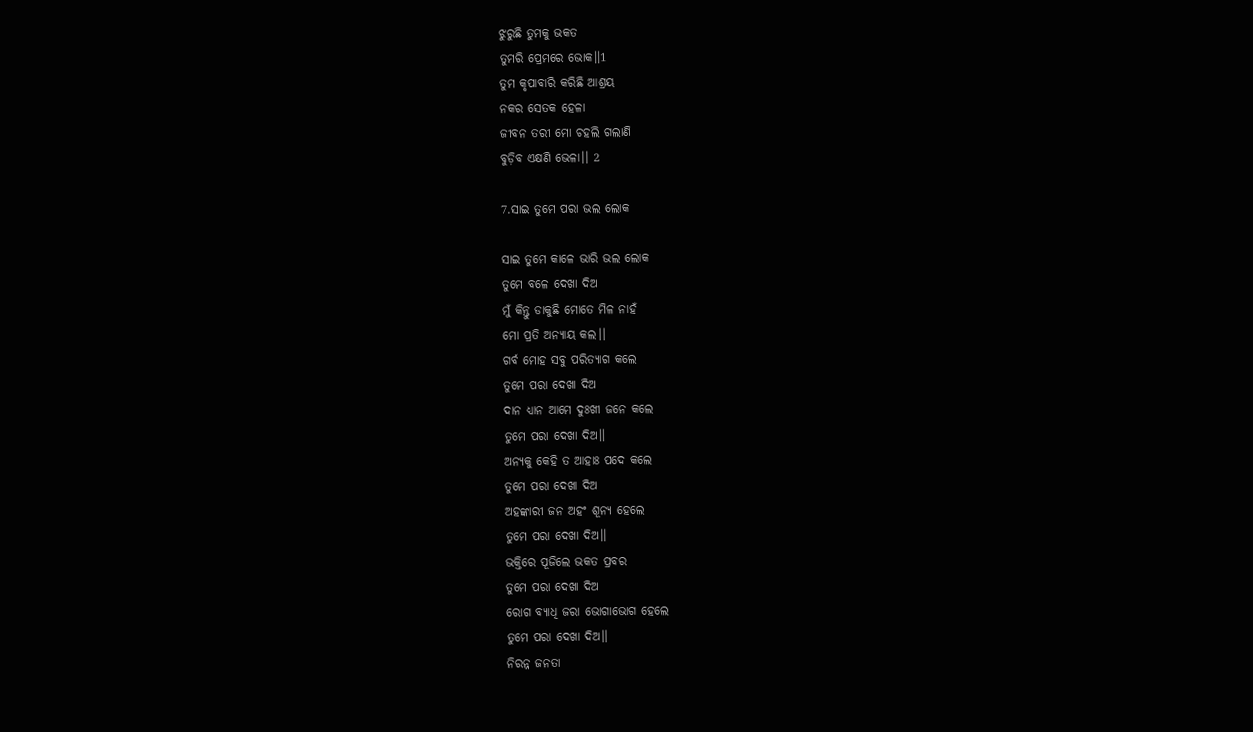ଝୁରୁଛି ତୁମକୁ ଭକତ
ତୁମରି ପ୍ରେମରେ ଭୋକ।।1
ତୁମ କୃପାବାରି କରିଛି ଆଶ୍ରୟ
ନକର ସେତକ ହେଳା
ଜୀବନ ତରୀ ମୋ ଚହଲି ଗଲାଣି
ବୁଡ଼ିବ ଏକ୍ଷଣି ଭେଳା।। 2

7.ସାଇ ତୁମେ ପରା ଭଲ ଲୋକ

ସାଇ ତୁମେ କାଳେ ଭାରି ଭଲ ଲୋକ
ତୁମେ ବଳେ ଦେଖା ଦିଅ
ମୁଁ କିନ୍ତୁ ଡାକୁଛି ମୋତେ ମିଳ ନାହଁ
ମୋ ପ୍ରତି ଅନ୍ୟାୟ କଲ।।
ଗର୍ବ ମୋହ ସବୁ ପରିତ୍ୟାଗ କଲେ
ତୁମେ ପରା ଦେଖା ଦିଅ
ଦାନ ଧ୍ୟାନ ଆମେ ଦୁଃଖୀ ଜନେ କଲେ
ତୁମେ ପରା ଦେଖା ଦିଅ।।
ଅନ୍ୟକୁ କେହି ତ ଆହାଃ ପଦେ କଲେ
ତୁମେ ପରା ଦେଖା ଦିଅ
ଅହଙ୍କାରୀ ଜନ ଅହଂ ଶୂନ୍ୟ ହେଲେ
ତୁମେ ପରା ଦେଖା ଦିଅ।।
ଭକ୍ତିରେ ପୂଜିଲେ ଭକତ ପ୍ରବର
ତୁମେ ପରା ଦେଖା ଦିଅ
ରୋଗ ବ୍ୟାଧି ଜରା ଭୋଗାଭୋଗ ହେଲେ
ତୁମେ ପରା ଦେଖା ଦିଅ।।
ନିରନ୍ନ ଜନତା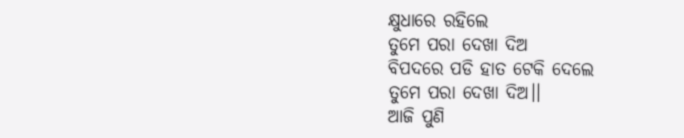କ୍ଷୁଧାରେ ରହିଲେ
ତୁମେ ପରା ଦେଖା ଦିଅ
ବିପଦରେ ପଡି ହାତ ଟେକି ଦେଲେ
ତୁମେ ପରା ଦେଖା ଦିଅ।।
ଆଜି ପୁଣି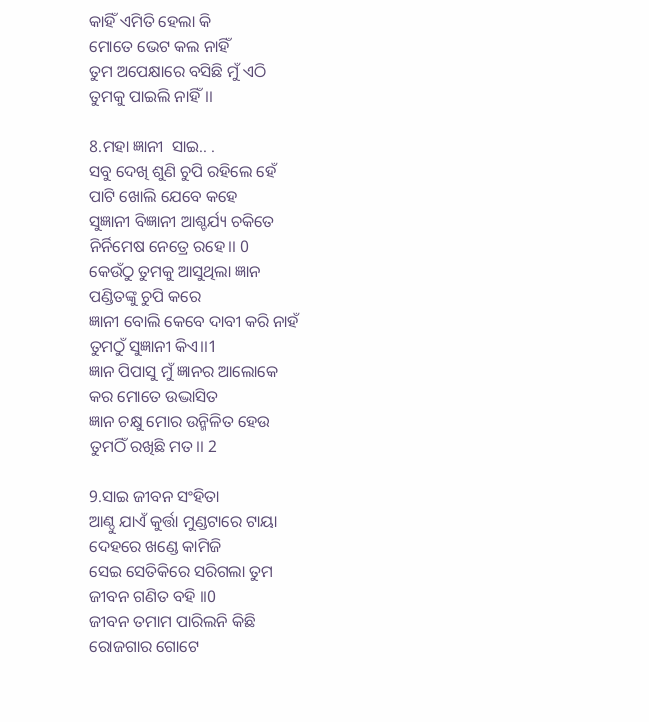କାହିଁ ଏମିତି ହେଲା କି
ମୋତେ ଭେଟ କଲ ନାହିଁ
ତୁମ ଅପେକ୍ଷାରେ ବସିଛି ମୁଁ ଏଠି
ତୁମକୁ ପାଇଲି ନାହିଁ।।

8.ମହା ଜ୍ଞାନୀ  ସାଇ.. .
ସବୁ ଦେଖି ଶୁଣି ଚୁପି ରହିଲେ ହେଁ
ପାଟି ଖୋଲି ଯେବେ କହେ
ସୁଜ୍ଞାନୀ ବିଜ୍ଞାନୀ ଆଶ୍ଚର୍ଯ୍ୟ ଚକିତେ
ନିର୍ନିମେଷ ନେତ୍ରେ ରହେ।। 0
କେଉଁଠୁ ତୁମକୁ ଆସୁଥିଲା ଜ୍ଞାନ
ପଣ୍ଡିତଙ୍କୁ ଚୁପି କରେ
ଜ୍ଞାନୀ ବୋଲି କେବେ ଦାବୀ କରି ନାହଁ
ତୁମଠୁଁ ସୁଜ୍ଞାନୀ କିଏ।।1
ଜ୍ଞାନ ପିପାସୁ ମୁଁ ଜ୍ଞାନର ଆଲୋକେ
କର ମୋତେ ଉଦ୍ଭାସିତ
ଜ୍ଞାନ ଚକ୍ଷୁ ମୋର ଉନ୍ମିଳିତ ହେଉ
ତୁମଠିଁ ରଖିଛି ମତ।। 2

9.ସାଇ ଜୀବନ ସଂହିତା
ଆଣ୍ଠୁ ଯାଏଁ କୁର୍ତ୍ତା ମୁଣ୍ଡଟାରେ ଟାୟା
ଦେହରେ ଖଣ୍ଡେ କାମିଜି
ସେଇ ସେତିକିରେ ସରିଗଲା ତୁମ
ଜୀବନ ଗଣିତ ବହି ।।0
ଜୀବନ ତମାମ ପାରିଲନି କିଛି
ରୋଜଗାର ଗୋଟେ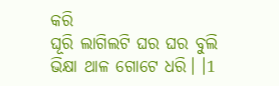କରି
ଘୂରି ଲାଗିଲଟି ଘର ଘର ବୁଲି
ଭିକ୍ଷା ଥାଳ ଗୋଟେ ଧରି। ।1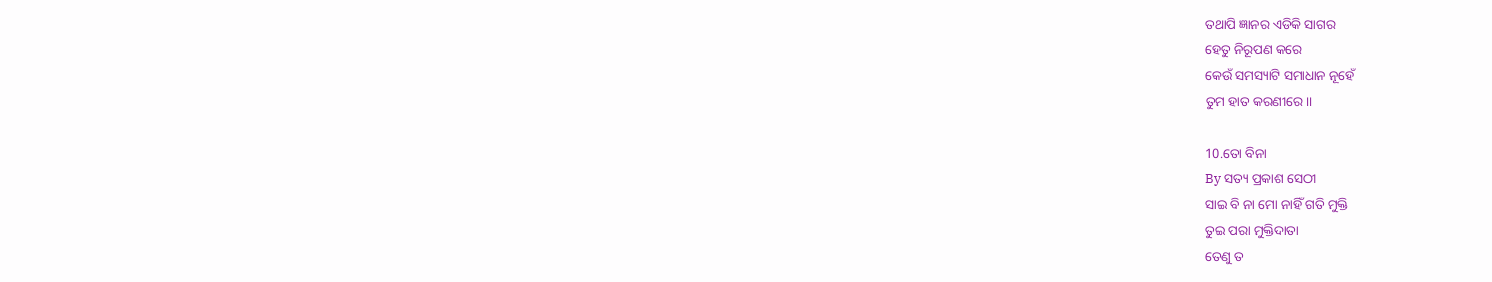ତଥାପି ଜ୍ଞାନର ଏଡିକି ସାଗର
ହେତୁ ନିରୂପଣ କରେ
କେଉଁ ସମସ୍ୟାଟି ସମାଧାନ ନୂହେଁ
ତୁମ ହାତ କରଣୀରେ।।

10.ତୋ ବିନା
By ସତ୍ୟ ପ୍ରକାଶ ସେଠୀ
ସାଇ ବି ନା ମୋ ନାହିଁ ଗତି ମୁକ୍ତି
ତୁଇ ପରା ମୁକ୍ତିଦାତା
ତେଣୁ ତ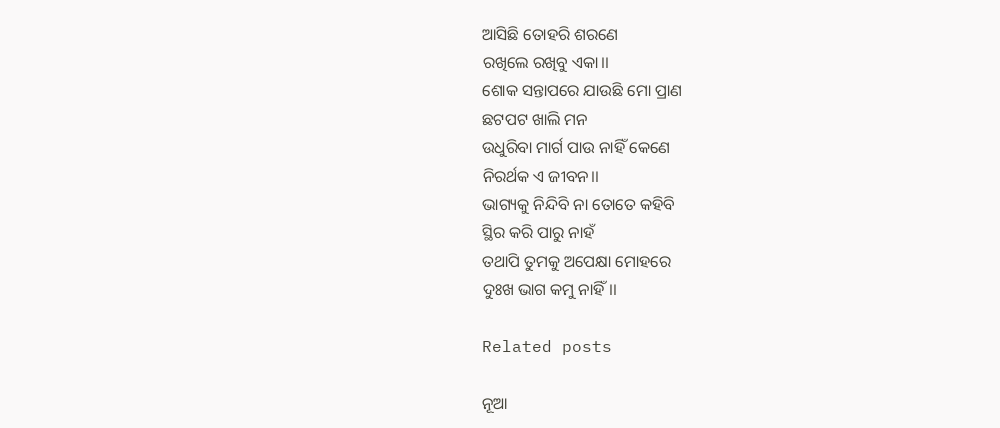ଆସିଛି ତୋହରି ଶରଣେ
ରଖିଲେ ରଖିବୁ ଏକା।।
ଶୋକ ସନ୍ତାପରେ ଯାଉଛି ମୋ ପ୍ରାଣ
ଛଟପଟ ଖାଲି ମନ
ଉଧୁରିବା ମାର୍ଗ ପାଉ ନାହିଁ କେଣେ
ନିରର୍ଥକ ଏ ଜୀବନ।।
ଭାଗ୍ୟକୁ ନିନ୍ଦିବି ନା ତୋତେ କହିବି
ସ୍ଥିର କରି ପାରୁ ନାହଁ
ତଥାପି ତୁମକୁ ଅପେକ୍ଷା ମୋହରେ
ଦୁଃଖ ଭାଗ କମୁ ନାହିଁ।।

Related posts

ନୂଆ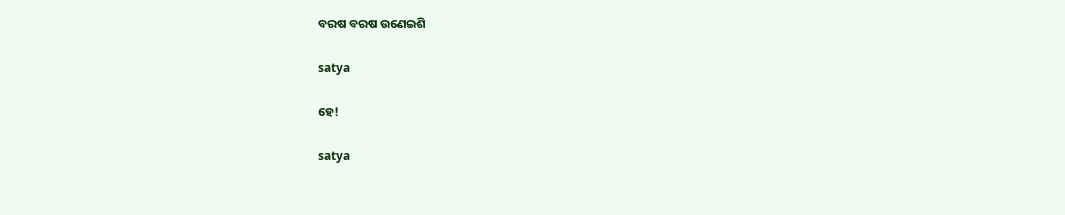ବରଷ ବରଷ ଉଣେଇଶି

satya

ହେ!

satya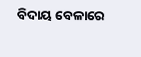ବିଦାୟ ବେଳାରେ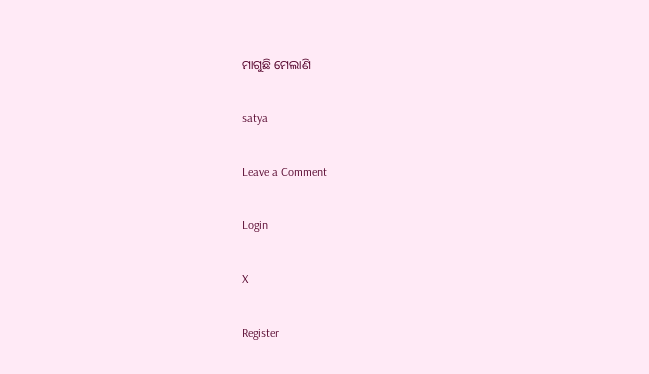ମାଗୁଛି ମେଲାଣି

satya

Leave a Comment

Login

X

Register